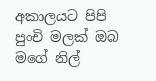අකාලයට පිපි පුංචි මලක් ඔබ
මගේ නිල්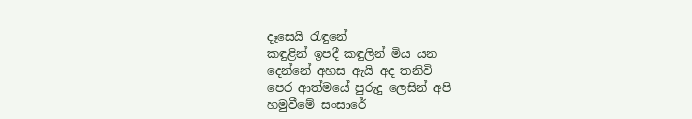දෑසෙයි රැඳුනේ
කඳුළින් ඉපදී කඳුලින් මිය යන
දෙන්නේ අහස ඇයි අද තනිවි
පෙර ආත්මයේ පුරුදු ලෙසින් අපි
හමුවීමේ සංසාරේ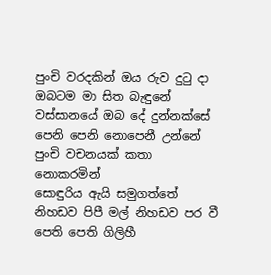පුංචි වරදකින් ඔය රුව දුටු දා
ඔබටම මා සිත බැඳුනේ
වස්සානයේ ඔබ දේ දුන්නක්සේ
පෙනි පෙනි නොපෙනී උන්නේ
පුංචි වචනයක් කතා නොකරමින්
සොඳුරිය ඇයි සමුගත්තේ
නිහඩව පිපී මල් නිහඩව පර වී
පෙති පෙති ගිලිහී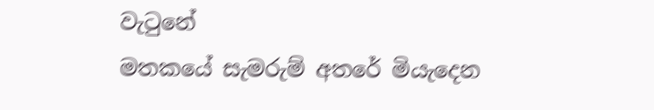වැටුනේ
මතකයේ සැමරුම් අතරේ මියැදෙන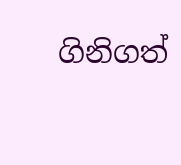ගිනිගත්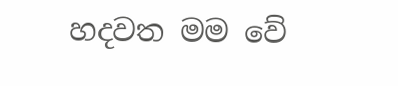හදවත මම වේ